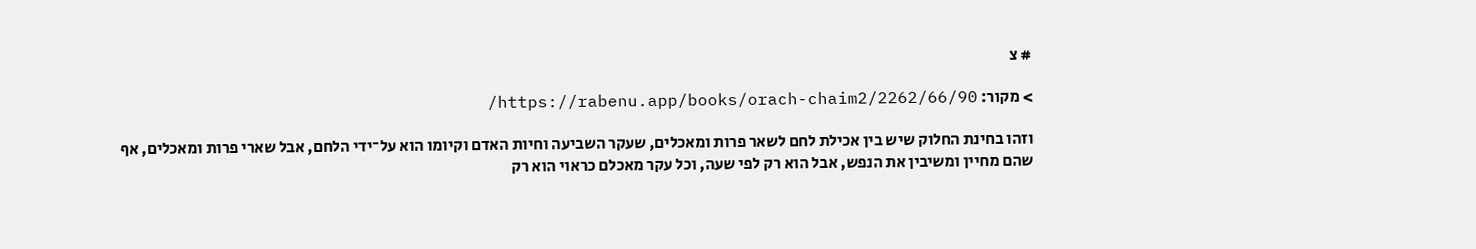# צ

> מקור: https://rabenu.app/books/orach-chaim2/2262/66/90/

וזהו בחינת החלוק שיש בין אכילת לחם לשאר פרות ומאכלים, שעקר השביעה וחיות האדם וקיומו הוא על־ידי הלחם, אבל שארי פרות ומאכלים, אף שהם מחיין ומשיבין את הנפש, אבל הוא רק לפי שעה, וכל עקר מאכלם כראוי הוא רק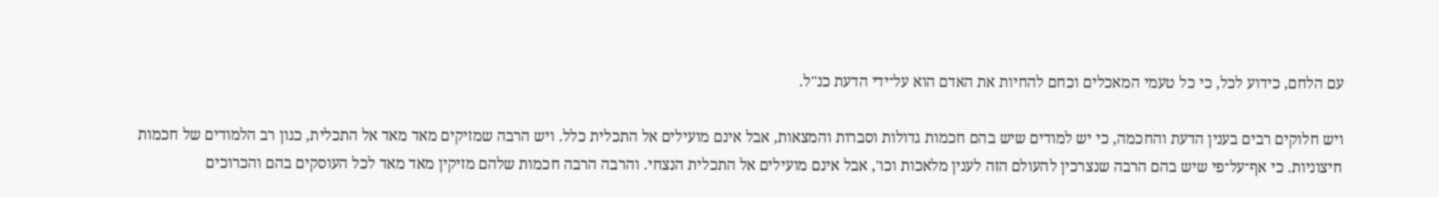עם הלחם, כידוע לכל, כי כל טעמי המאכלים וכחם להחיות את האדם הוא על־ידי הדעת כנ"ל.

ויש חלוקים רבים בענין הדעת והחכמה, כי יש למודים שיש בהם חכמות גדולות וסברות והמצאות, אבל אינם מועילים אל התכלית כלל. ויש הרבה שמזיקים מאד מאד אל התכלית, כגון רב הלמודים של חכמות חיצוניות. כי אף־על־פי שיש בהם הרבה שנצרכין להעולם הזה לענין מלאכות וכו', אבל אינם מועילים אל התכלית הנצחי. והרבה הרבה חכמות שלהם מזיקין מאד מאד לכל העוסקים בהם והכרוכים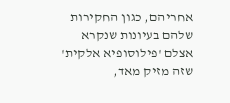אחריהם, כגון החקירות שלהם בעיונות שנקרא אצלם 'פילוסופיא אלקית' שזה מזיק מאד,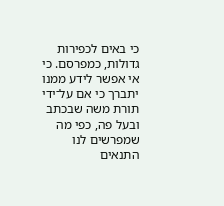כי באים לכפירות גדולות, כמפרסם. כי אי אפשר לידע ממנו יתברך כי אם על־ידי תורת משה שבכתב ובעל פה, כפי מה שמפרשים לנו התנאים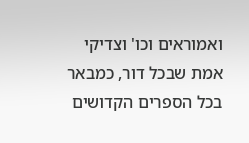ואמוראים וכו' וצדיקי אמת שבכל דור, כמבאר בכל הספרים הקדושים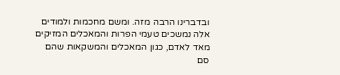ובדברינו הרבה מזה. ומשם מחכמות ולמודים אלה נמשכים טעמי הפרות והמאכלים המזיקים מאד לאדם, כגון המאכלים והמשקאות שהם סם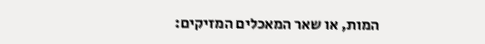המות, או שאר המאכלים המזיקים: